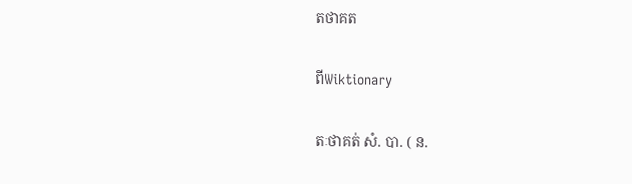តថាគត

ពីWiktionary

តៈថាគត់ សំ. បា. ( ន.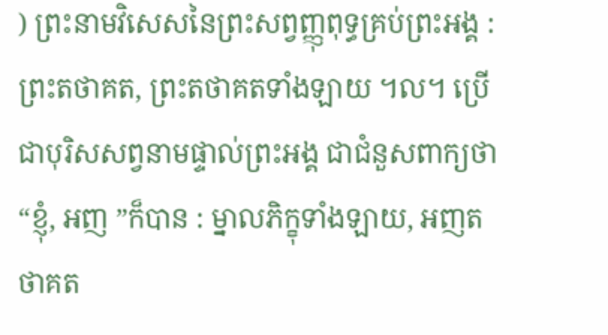) ព្រះនាមវិសេសនៃព្រះសព្វញ្ញុពុទ្ធគ្រប់ព្រះអង្គ : ព្រះតថាគត, ព្រះតថាគតទាំងឡាយ ។ល។ ប្រើជាបុរិសសព្វនាមផ្ទាល់ព្រះអង្គ ជាជំនួសពាក្យថា “ខ្ញុំ, អញ ”ក៏បាន : ម្នាលភិក្ខុទាំងឡាយ, អញតថាគត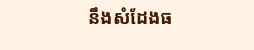នឹងសំដែងធ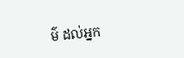ម៌ ដល់អ្នក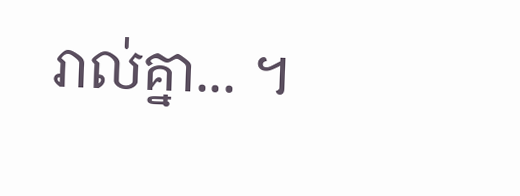រាល់គ្នា... ។